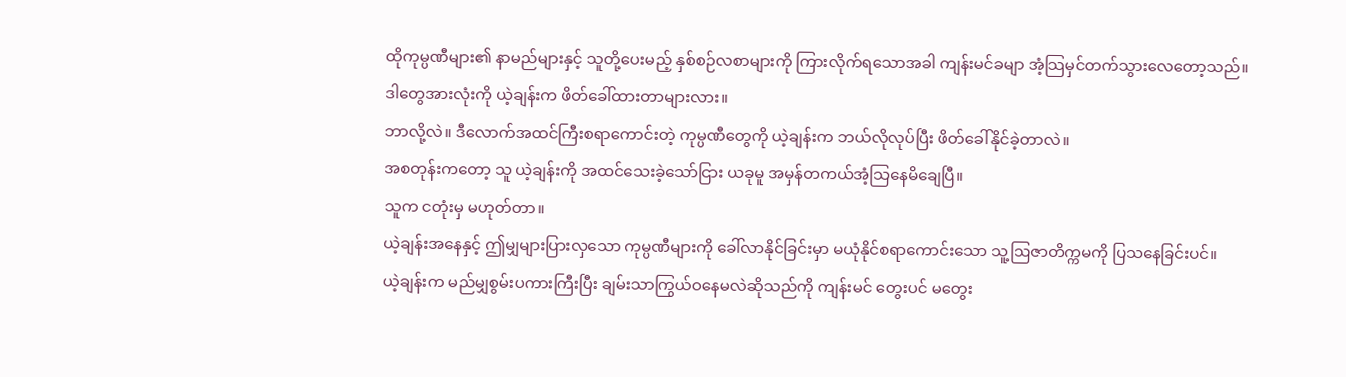ထိုကုမ္ပဏီများ၏ နာမည်များနှင့် သူတို့ပေးမည့် နှစ်စဉ်လစာများကို ကြားလိုက်ရသောအခါ ကျန်းမင်ခမျာ အံ့သြမှင်တက်သွားလေတော့သည်။
ဒါတွေအားလုံးကို ယဲ့ချန်းက ဖိတ်ခေါ်ထားတာများလား။
ဘာလို့လဲ။ ဒီလောက်အထင်ကြီးစရာကောင်းတဲ့ ကုမ္ပဏီတွေကို ယဲ့ချန်းက ဘယ်လိုလုပ်ပြီး ဖိတ်ခေါ်နိုင်ခဲ့တာလဲ။
အစတုန်းကတော့ သူ ယဲ့ချန်းကို အထင်သေးခဲ့သော်ငြား ယခုမူ အမှန်တကယ်အံ့သြနေမိချေပြီ။
သူက ငတုံးမှ မဟုတ်တာ။
ယဲ့ချန်းအနေနှင့် ဤမျှများပြားလှသော ကုမ္ပဏီများကို ခေါ်လာနိုင်ခြင်းမှာ မယုံနိုင်စရာကောင်းသော သူ့ဩဇာတိက္ကမကို ပြသနေခြင်းပင်။
ယဲ့ချန်းက မည်မျှစွမ်းပကားကြီးပြီး ချမ်းသာကြွယ်ဝနေမလဲဆိုသည်ကို ကျန်းမင် တွေးပင် မတွေး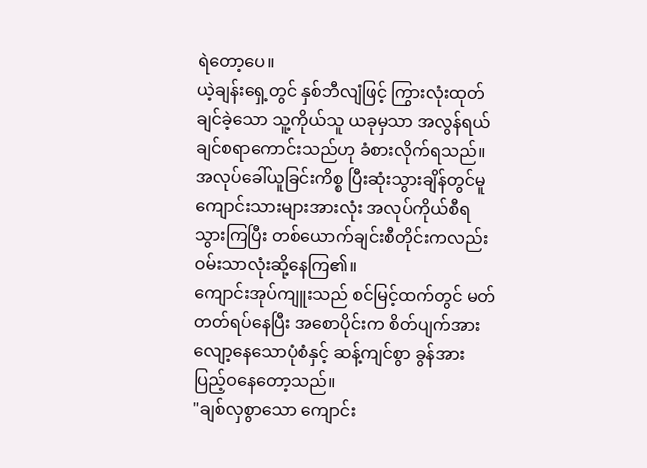ရဲတော့ပေ။
ယဲ့ချန်းရှေ့တွင် နှစ်ဘီလျံဖြင့် ကြွားလုံးထုတ်ချင်ခဲ့သော သူ့ကိုယ်သူ ယခုမှသာ အလွန်ရယ်ချင်စရာကောင်းသည်ဟု ခံစားလိုက်ရသည်။
အလုပ်ခေါ်ယူခြင်းကိစ္စ ပြီးဆုံးသွားချိန်တွင်မူ ကျောင်းသားများအားလုံး အလုပ်ကိုယ်စီရသွားကြပြီး တစ်ယောက်ချင်းစီတိုင်းကလည်း ဝမ်းသာလုံးဆို့နေကြ၏။
ကျောင်းအုပ်ကျူးသည် စင်မြင့်ထက်တွင် မတ်တတ်ရပ်နေပြီး အစောပိုင်းက စိတ်ပျက်အားလျော့နေသောပုံစံနှင့် ဆန့်ကျင်စွာ ခွန်အားပြည့်ဝနေတော့သည်။
"ချစ်လှစွာသော ကျောင်း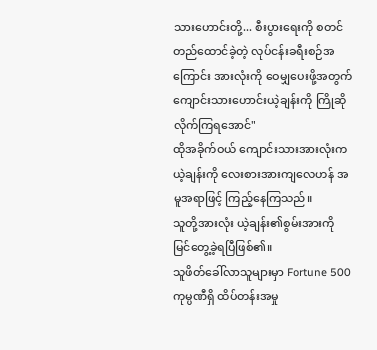သားဟောင်းတို့... စီးပွားရေးကို စတင်တည်ထောင်ခဲ့တဲ့ လုပ်ငန်းခရီးစဉ်အကြောင်း အားလုံးကို ဝေမျှပေးဖို့အတွက် ကျောင်းသားဟောင်းယဲ့ချန်းကို ကြိုဆိုလိုက်ကြရအောင်"
ထိုအခိုက်ဝယ် ကျောင်းသားအားလုံးက ယဲ့ချန်းကို လေးစားအားကျလေဟန် အမူအရာဖြင့် ကြည့်နေကြသည်။
သူတို့အားလုံး ယဲ့ချန်း၏စွမ်းအားကို မြင်တွေ့ခဲ့ရပြီဖြစ်၏။
သူဖိတ်ခေါ်လာသူများမှာ Fortune 500ကုမ္ပဏီရှိ ထိပ်တန်းအမှု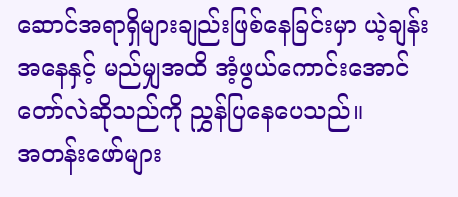ဆောင်အရာရှိများချည်းဖြစ်နေခြင်းမှာ ယဲ့ချန်းအနေနှင့် မည်မျှအထိ အံ့ဖွယ်ကောင်းအောင် တော်လဲဆိုသည်ကို ညွှန်ပြနေပေသည်။
အတန်းဖော်များ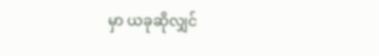မှာ ယခုဆိုလျှင်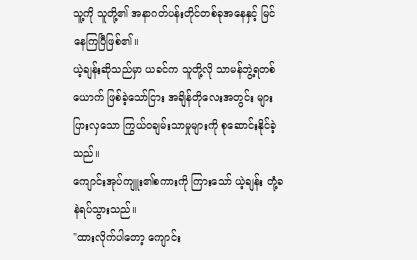သူ့ကို သူတို့၏ အနာဂတ်ပန်းတိုင်တစ်ခုအနေနှင့် မြင်နေကြပြီဖြစ်၏။
ယဲ့ချန်းဆိုသည်မှာ ယခင်က သူတို့လို သာမန်ဘွဲ့ရတစ်ယောက် ဖြစ်ခဲ့သော်ငြား အချိန်တိုလေးအတွင်း များပြားလှသော ကြွယ်ဝချမ်းသာမှုများကို စုဆောင်းနိုင်ခဲ့သည်။
ကျောင်းအုပ်ကျူး၏စကားကို ကြားသော် ယဲ့ချန်း တုံ့ခနဲရပ်သွားသည်။
"ထားလိုက်ပါတော့ ကျောင်း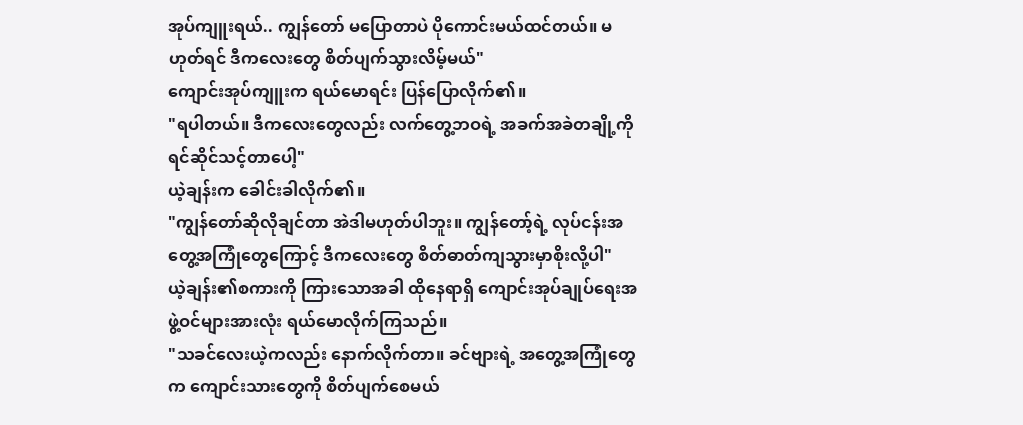အုပ်ကျူးရယ်.. ကျွန်တော် မပြောတာပဲ ပိုကောင်းမယ်ထင်တယ်။ မဟုတ်ရင် ဒီကလေးတွေ စိတ်ပျက်သွားလိမ့်မယ်"
ကျောင်းအုပ်ကျူးက ရယ်မောရင်း ပြန်ပြောလိုက်၏။
"ရပါတယ်။ ဒီကလေးတွေလည်း လက်တွေ့ဘဝရဲ့ အခက်အခဲတချို့ကို ရင်ဆိုင်သင့်တာပေါ့"
ယဲ့ချန်းက ခေါင်းခါလိုက်၏။
"ကျွန်တော်ဆိုလိုချင်တာ အဲဒါမဟုတ်ပါဘူး။ ကျွန်တော့်ရဲ့ လုပ်ငန်းအတွေ့အကြုံတွေကြောင့် ဒီကလေးတွေ စိတ်ဓာတ်ကျသွားမှာစိုးလို့ပါ"
ယဲ့ချန်း၏စကားကို ကြားသောအခါ ထိုနေရာရှိ ကျောင်းအုပ်ချုပ်ရေးအဖွဲ့ဝင်များအားလုံး ရယ်မောလိုက်ကြသည်။
"သခင်လေးယဲ့ကလည်း နောက်လိုက်တာ။ ခင်ဗျားရဲ့ အတွေ့အကြုံတွေက ကျောင်းသားတွေကို စိတ်ပျက်စေမယ်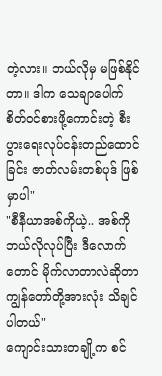တဲ့လား။ ဘယ်လိုမှ မဖြစ်နိုင်တာ။ ဒါက သေချာပေါက် စိတ်ဝင်စားဖို့ကောင်းတဲ့ စီးပွားရေးလုပ်ငန်းတည်ထောင်ခြင်း ဇာတ်လမ်းတစ်ပုဒ် ဖြစ်မှာပါ"
"စီနီယာအစ်ကိုယဲ့.. အစ်ကို ဘယ်လိုလုပ်ပြီး ဒီလောက်တောင် မိုက်လာတာလဲဆိုတာ ကျွန်တော်တို့အားလုံး သိချင်ပါတယ်"
ကျောင်းသားတချို့က စင်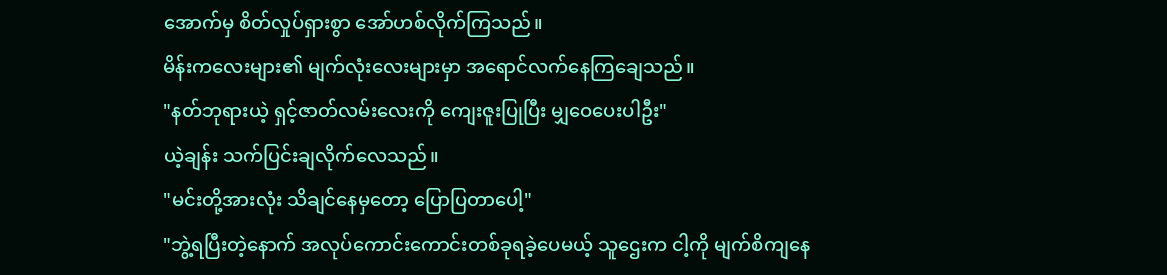အောက်မှ စိတ်လှုပ်ရှားစွာ အော်ဟစ်လိုက်ကြသည်။
မိန်းကလေးများ၏ မျက်လုံးလေးများမှာ အရောင်လက်နေကြချေသည်။
"နတ်ဘုရားယဲ့ ရှင့်ဇာတ်လမ်းလေးကို ကျေးဇူးပြုပြီး မျှဝေပေးပါဦး"
ယဲ့ချန်း သက်ပြင်းချလိုက်လေသည်။
"မင်းတို့အားလုံး သိချင်နေမှတော့ ပြောပြတာပေါ့"
"ဘွဲ့ရပြီးတဲ့နောက် အလုပ်ကောင်းကောင်းတစ်ခုရခဲ့ပေမယ့် သူဌေးက ငါ့ကို မျက်စိကျနေ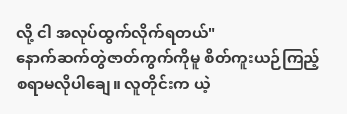လို့ ငါ အလုပ်ထွက်လိုက်ရတယ်"
နောက်ဆက်တွဲဇာတ်ကွက်ကိုမူ စိတ်ကူးယဉ်ကြည့်စရာမလိုပါချေ။ လူတိုင်းက ယဲ့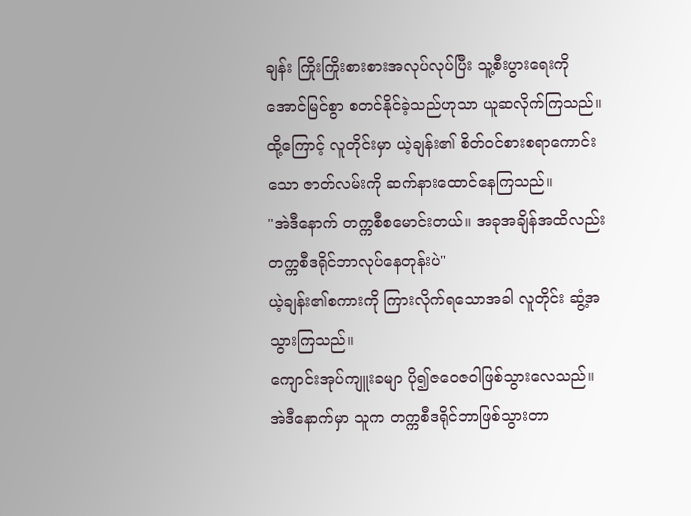ချန်း ကြိုးကြိုးစားစားအလုပ်လုပ်ပြီး သူ့စီးပွားရေးကို အောင်မြင်စွာ စတင်နိုင်ခဲ့သည်ဟုသာ ယူဆလိုက်ကြသည်။
ထို့ကြောင့် လူတိုင်းမှာ ယဲ့ချန်း၏ စိတ်ဝင်စားစရာကောင်းသော ဇာတ်လမ်းကို ဆက်နားထောင်နေကြသည်။
"အဲဒီနောက် တက္ကစီစမောင်းတယ်။ အခုအချိန်အထိလည်း တက္ကစီဒရိုင်ဘာလုပ်နေတုန်းပဲ"
ယဲ့ချန်း၏စကားကို ကြားလိုက်ရသောအခါ လူတိုင်း ဆွံ့အသွားကြသည်။
ကျောင်းအုပ်ကျူးခမျာ ပို၍ဇဝေဇဝါဖြစ်သွားလေသည်။
အဲဒီနောက်မှာ သူက တက္ကစီဒရိုင်ဘာဖြစ်သွားတာ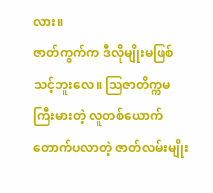လား။
ဇာတ်ကွက်က ဒီလိုမျိုးမဖြစ်သင့်ဘူးလေ။ ဩဇာတိက္ကမကြီးမားတဲ့ လူတစ်ယောက် တောက်ပလာတဲ့ ဇာတ်လမ်းမျိုး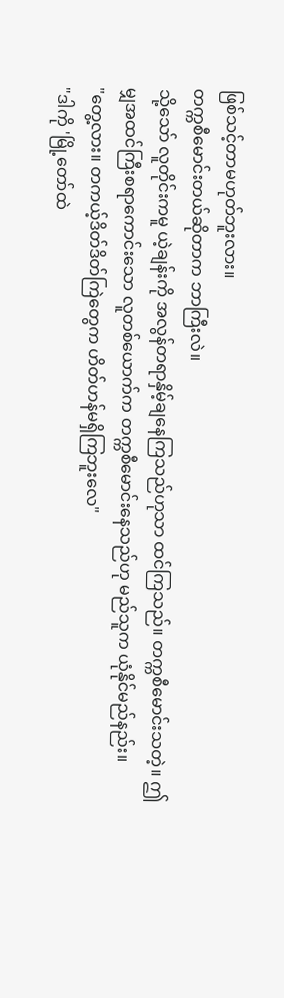ဖြစ်သင့်တာမဟုတ်ဘူးလား။
တက္ကစီမောင်းတယ်ဆိုတာက ဘာကြီးလဲ။
သို့သော် လူတိုင်းကမူ ယဲ့ချန်းကို အလွန်တရာနှိမ့်ချနေကြသည်ဟုသာ ထင်ကြသည်။ တက္ကစီမောင်းသတဲ့။ ဤမျှအထင်ကြီးစရာကောင်းသော လူတစ်ယောက်က တက္ကစီမောင်းနေသည်ဟု မည်သူက ယုံနိုင်မည်နည်း။
"တွေ့လား။ တကယ့်ဒိတ်ဒိတ်ကြဲတွေက ဟိတ်ဟန်မရှိကြဘူးလေ"
"ဒါကို 'မြို့တော်ထဲ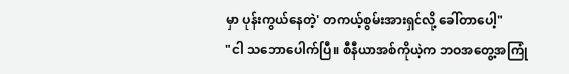မှာ ပုန်းကွယ်နေတဲ့' တကယ့်စွမ်းအားရှင်လို့ ခေါ်တာပေါ့"
"ငါ သဘောပေါက်ပြီ။ စီနီယာအစ်ကိုယဲ့က ဘဝအတွေ့အကြုံ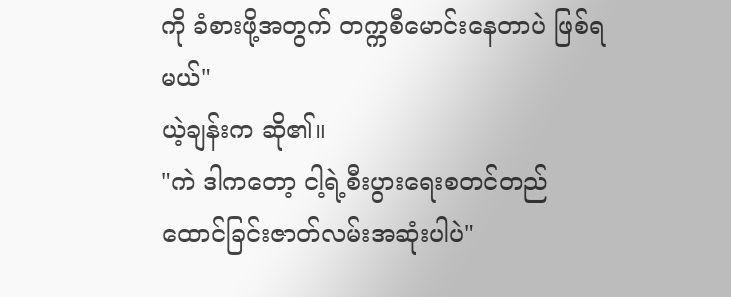ကို ခံစားဖို့အတွက် တက္ကစီမောင်းနေတာပဲ ဖြစ်ရမယ်"
ယဲ့ချန်းက ဆို၏။
"ကဲ ဒါကတော့ ငါ့ရဲ့စီးပွားရေးစတင်တည်ထောင်ခြင်းဇာတ်လမ်းအဆုံးပါပဲ"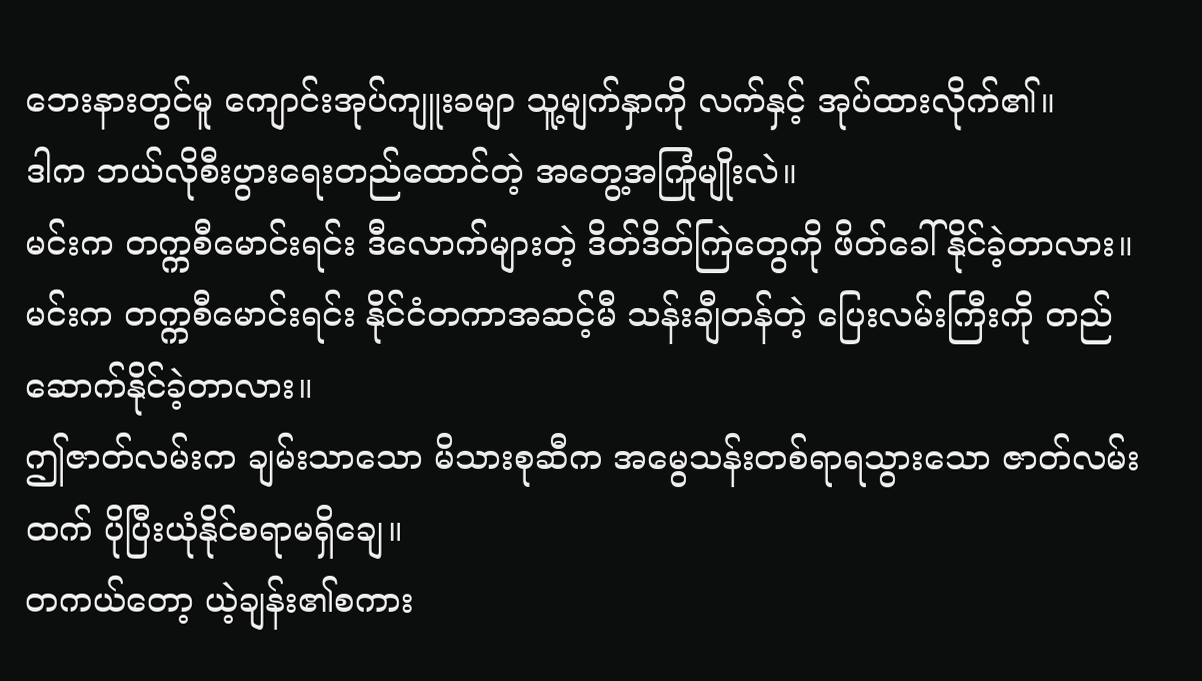ဘေးနားတွင်မူ ကျောင်းအုပ်ကျူးခမျာ သူ့မျက်နှာကို လက်နှင့် အုပ်ထားလိုက်၏။
ဒါက ဘယ်လိုစီးပွားရေးတည်ထောင်တဲ့ အတွေ့အကြုံမျိုးလဲ။
မင်းက တက္ကစီမောင်းရင်း ဒီလောက်များတဲ့ ဒိတ်ဒိတ်ကြဲတွေကို ဖိတ်ခေါ်နိုင်ခဲ့တာလား။
မင်းက တက္ကစီမောင်းရင်း နိုင်ငံတကာအဆင့်မီ သန်းချီတန်တဲ့ ပြေးလမ်းကြီးကို တည်ဆောက်နိုင်ခဲ့တာလား။
ဤဇာတ်လမ်းက ချမ်းသာသော မိသားစုဆီက အမွေသန်းတစ်ရာရသွားသော ဇာတ်လမ်းထက် ပိုပြီးယုံနိုင်စရာမရှိချေ။
တကယ်တော့ ယဲ့ချန်း၏စကား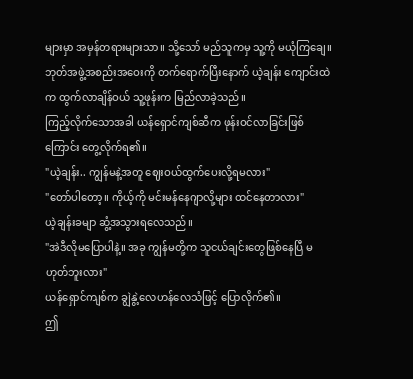များမှာ အမှန်တရားများသာ။ သို့သော် မည်သူကမှ သူ့ကို မယုံကြချေ။
ဘုတ်အဖွဲ့အစည်းအဝေးကို တက်ရောက်ပြီးနောက် ယဲ့ချန်း ကျောင်းထဲက ထွက်လာချိန်ဝယ် သူ့ဖုန်းက မြည်လာခဲ့သည်။
ကြည့်လိုက်သောအခါ ယန်ရှောင်ကျစ်ဆီက ဖုန်းဝင်လာခြင်းဖြစ်ကြောင်း တွေ့လိုက်ရ၏။
"ယဲ့ချန်း.. ကျွန်မနဲ့အတူ ဈေးဝယ်ထွက်ပေးလို့ရမလား"
"တော်ပါတော့။ ကိုယ့်ကို မင်းမန်နေဂျာလို့များ ထင်နေတာလား"
ယဲ့ချန်းခမျာ ဆွံ့အသွားရလေသည်။
"အဲဒီလိုမပြောပါနဲ့။ အခု ကျွန်မတို့က သူငယ်ချင်းတွေဖြစ်နေပြီ မဟုတ်ဘူးလား"
ယန်ရှောင်ကျစ်က ချွဲနွဲ့လေဟန်လေသံဖြင့် ပြောလိုက်၏။
ဤ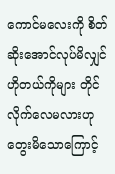ကောင်မလေးကို စိတ်ဆိုးအောင်လုပ်မိလျှင် ဟိုတယ်ကိုများ တိုင်လိုက်လေမလားဟု တွေးမိသောကြောင့်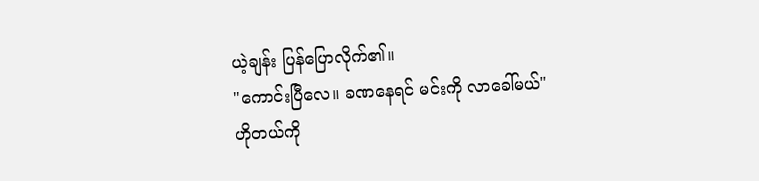ယဲ့ချန်း ပြန်ပြောလိုက်၏။
"ကောင်းပြီလေ။ ခဏနေရင် မင်းကို လာခေါ်မယ်"
ဟိုတယ်ကို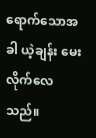ရောက်သောအခါ ယဲ့ချန်း မေးလိုက်လေသည်။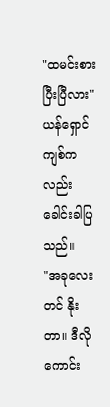"ထမင်းစားပြီးပြီလား"
ယန်ရှောင်ကျစ်ကလည်း ခေါင်းခါပြသည်။
"အခုလေးတင် နိုးတာ။ ဒီလိုကောင်း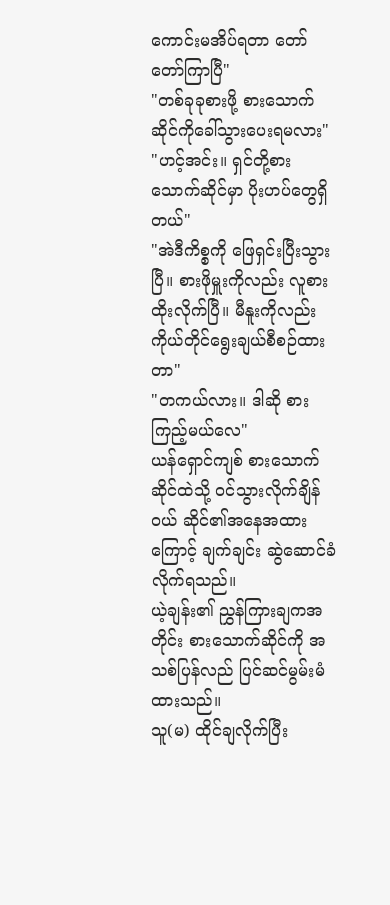ကောင်းမအိပ်ရတာ တော်တော်ကြာပြီ"
"တစ်ခုခုစားဖို့ စားသောက်ဆိုင်ကိုခေါ်သွားပေးရမလား"
"ဟင့်အင်း။ ရှင်တို့စားသောက်ဆိုင်မှာ ပိုးဟပ်တွေရှိတယ်"
"အဲဒီကိစ္စကို ဖြေရှင်းပြီးသွားပြီ။ စားဖိုမှူးကိုလည်း လူစားထိုးလိုက်ပြီ။ မီနူးကိုလည်း ကိုယ်တိုင်ရွေးချယ်စီစဉ်ထားတာ"
"တကယ်လား။ ဒါဆို စားကြည့်မယ်လေ"
ယန်ရှောင်ကျစ် စားသောက်ဆိုင်ထဲသို့ ဝင်သွားလိုက်ချိန်ဝယ် ဆိုင်၏အနေအထားကြောင့် ချက်ချင်း ဆွဲဆောင်ခံလိုက်ရသည်။
ယဲ့ချန်း၏ ညွှန်ကြားချကအတိုင်း စားသောက်ဆိုင်ကို အသစ်ပြန်လည် ပြင်ဆင်မွမ်းမံထားသည်။
သူ(မ) ထိုင်ချလိုက်ပြီး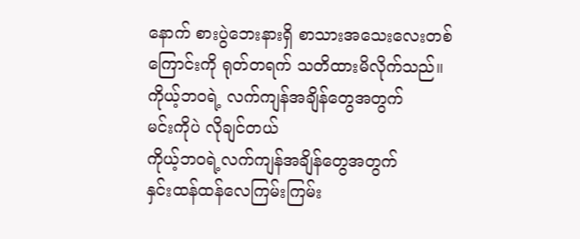နောက် စားပွဲဘေးနားရှိ စာသားအသေးလေးတစ်ကြောင်းကို ရုတ်တရက် သတိထားမိလိုက်သည်။
ကိုယ့်ဘဝရဲ့ လက်ကျန်အချိန်တွေအတွက်
မင်းကိုပဲ လိုချင်တယ်
ကိုယ့်ဘဝရဲ့လက်ကျန်အချိန်တွေအတွက်
နှင်းထန်ထန်လေကြမ်းကြမ်း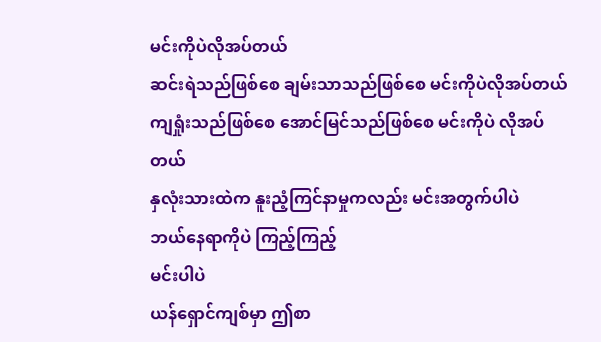မင်းကိုပဲလိုအပ်တယ်
ဆင်းရဲသည်ဖြစ်စေ ချမ်းသာသည်ဖြစ်စေ မင်းကိုပဲလိုအပ်တယ်
ကျရှုံးသည်ဖြစ်စေ အောင်မြင်သည်ဖြစ်စေ မင်းကိုပဲ လိုအပ်တယ်
နှလုံးသားထဲက နူးညံ့ကြင်နာမှုကလည်း မင်းအတွက်ပါပဲ
ဘယ်နေရာကိုပဲ ကြည့်ကြည့်
မင်းပါပဲ
ယန်ရှောင်ကျစ်မှာ ဤစာ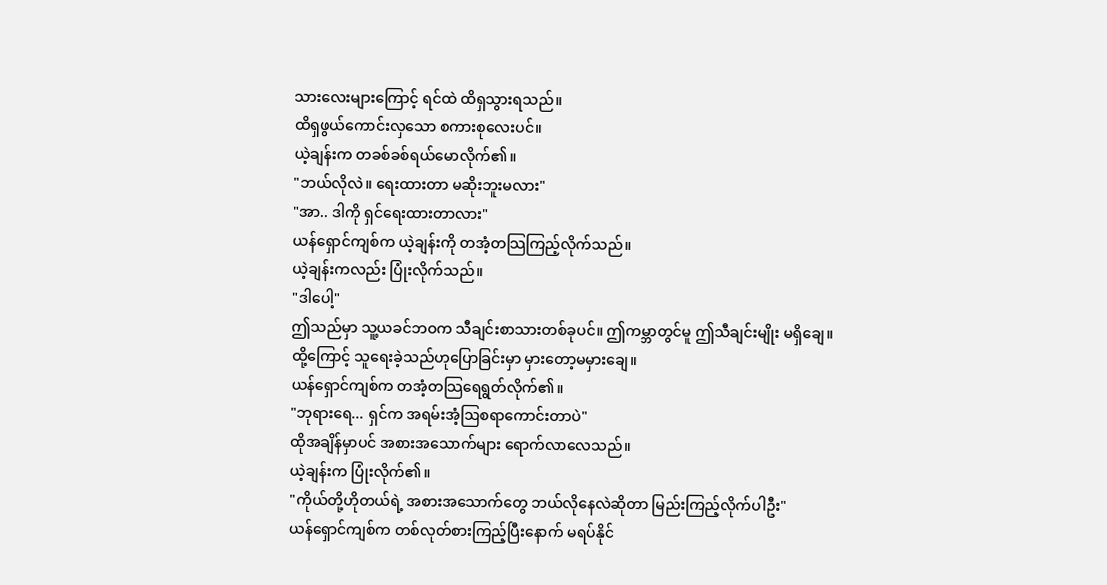သားလေးများကြောင့် ရင်ထဲ ထိရှသွားရသည်။
ထိရှဖွယ်ကောင်းလှသော စကားစုလေးပင်။
ယဲ့ချန်းက တခစ်ခစ်ရယ်မောလိုက်၏။
"ဘယ်လိုလဲ။ ရေးထားတာ မဆိုးဘူးမလား"
"အာ.. ဒါကို ရှင်ရေးထားတာလား"
ယန်ရှောင်ကျစ်က ယဲ့ချန်းကို တအံ့တသြကြည့်လိုက်သည်။
ယဲ့ချန်းကလည်း ပြုံးလိုက်သည်။
"ဒါပေါ့"
ဤသည်မှာ သူ့ယခင်ဘဝက သီချင်းစာသားတစ်ခုပင်။ ဤကမ္ဘာတွင်မူ ဤသီချင်းမျိုး မရှိချေ။
ထို့ကြောင့် သူရေးခဲ့သည်ဟုပြောခြင်းမှာ မှားတော့မမှားချေ။
ယန်ရှောင်ကျစ်က တအံ့တသြရေရွတ်လိုက်၏။
"ဘုရားရေ... ရှင်က အရမ်းအံ့ဩစရာကောင်းတာပဲ"
ထိုအချိန်မှာပင် အစားအသောက်များ ရောက်လာလေသည်။
ယဲ့ချန်းက ပြုံးလိုက်၏။
"ကိုယ်တို့ဟိုတယ်ရဲ့ အစားအသောက်တွေ ဘယ်လိုနေလဲဆိုတာ မြည်းကြည့်လိုက်ပါဦး"
ယန်ရှောင်ကျစ်က တစ်လုတ်စားကြည့်ပြီးနောက် မရပ်နိုင်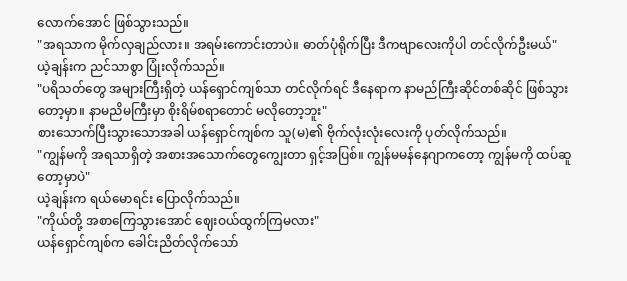လောက်အောင် ဖြစ်သွားသည်။
"အရသာက မိုက်လှချည်လား။ အရမ်းကောင်းတာပဲ။ ဓာတ်ပုံရိုက်ပြီး ဒီကဗျာလေးကိုပါ တင်လိုက်ဦးမယ်"
ယဲ့ချန်းက ညင်သာစွာ ပြုံးလိုက်သည်။
"ပရိသတ်တွေ အများကြီးရှိတဲ့ ယန်ရှောင်ကျစ်သာ တင်လိုက်ရင် ဒီနေရာက နာမည်ကြီးဆိုင်တစ်ဆိုင် ဖြစ်သွားတော့မှာ။ နာမညိမကြီးမှာ စိုးရိမ်စရာတောင် မလိုတော့ဘူး"
စားသောက်ပြီးသွားသောအခါ ယန်ရှောင်ကျစ်က သူ(မ)၏ ဗိုက်လုံးလုံးလေးကို ပုတ်လိုက်သည်။
"ကျွန်မကို အရသာရှိတဲ့ အစားအသောက်တွေကျွေးတာ ရှင့်အပြစ်။ ကျွန်မမန်နေဂျာကတော့ ကျွန်မကို ထပ်ဆူတော့မှာပဲ"
ယဲ့ချန်းက ရယ်မောရင်း ပြောလိုက်သည်။
"ကိုယ်တို့ အစာကြေသွားအောင် ဈေးဝယ်ထွက်ကြမလား"
ယန်ရှောင်ကျစ်က ခေါင်းညိတ်လိုက်သော်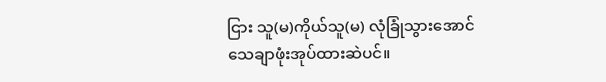ငြား သူ(မ)ကိုယ်သူ(မ) လုံခြုံသွားအောင် သေချာဖုံးအုပ်ထားဆဲပင်။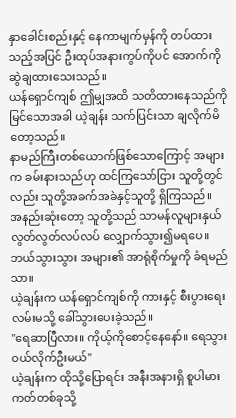နှာခေါင်းစည်းနှင့် နေကာမျက်မှန်ကို တပ်ထားသည့်အပြင် ဦးထုပ်အနားကွပ်ကိုပင် အောက်ကို ဆွဲချထားသေးသည်။
ယန်ရှောင်ကျစ် ဤမျှအထိ သတိထားနေသည်ကို မြင်သောအခါ ယဲ့ချန်း သက်ပြင်းသာ ချလိုက်မိတော့သည်။
နာမည်ကြီးတစ်ယောက်ဖြစ်သောကြောင့် အများက ခမ်းနားသည်ဟု ထင်ကြသော်ငြား သူတို့တွင်လည်း သူတို့အခက်အခဲနှင့်သူတို့ ရှိကြသည်။
အနည်းဆုံးတော့ သူတို့သည် သာမန်လူများနှယ် လွတ်လွတ်လပ်လပ် လျှောက်သွား၍မရပေ။ ဘယ်သွားသွား အများ၏ အာရုံစိုက်မှုကို ခံရမည်သာ။
ယဲ့ချန်းက ယန်ရှောင်ကျစ်ကို ကားနှင့် စီးပွားရေးလမ်းမသို့ ခေါ်သွားပေးခဲ့သည်။
"ရေဆာပြီလား။ ကိုယ့်ကိုစောင့်နေနော်။ ရေသွားဝယ်လိုက်ဦးမယ်"
ယဲ့ချန်းက ထိုသို့ပြောရင်း အနီးအနားရှိ စူပါမားကတ်တစ်ခုသို့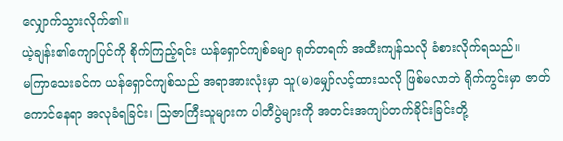လျှောက်သွားလိုက်၏။
ယဲ့ချန်း၏ကျောပြင်ကို စိုက်ကြည့်ရင်း ယန်ရှောင်ကျစ်ခမျာ ရုတ်တရက် အထီးကျန်သလို ခံစားလိုက်ရသည်။
မကြာသေးခင်က ယန်ရှောင်ကျစ်သည် အရာအားလုံးမှာ သူ(မ)မျှော်လင့်ထားသလို ဖြစ်မလာဘဲ ရိုက်ကွင်းမှာ ဇာတ်ကောင်နေရာ အလုခံရခြင်း၊ သြဇာကြီးသူများက ပါတီပွဲများကို အတင်းအကျပ်တက်ခိုင်းခြင်းတို့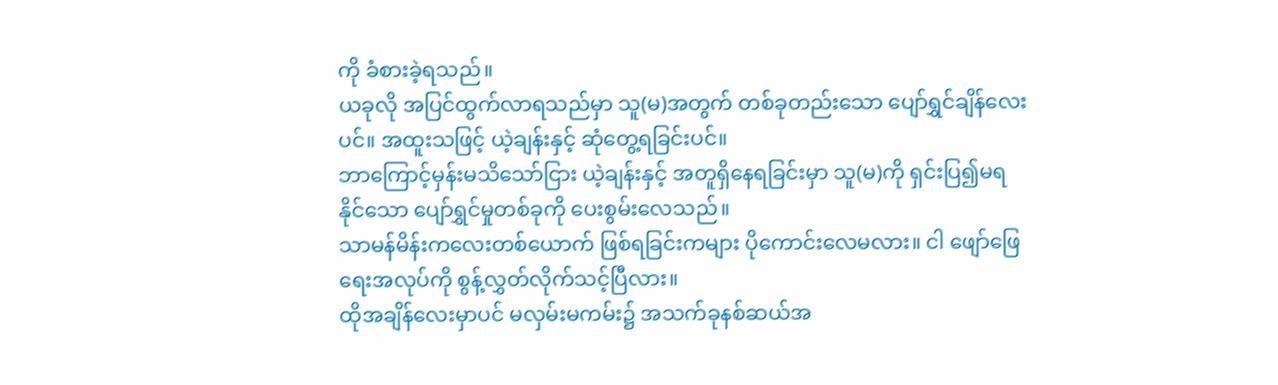ကို ခံစားခဲ့ရသည်။
ယခုလို အပြင်ထွက်လာရသည်မှာ သူ(မ)အတွက် တစ်ခုတည်းသော ပျော်ရွှင်ချိန်လေးပင်။ အထူးသဖြင့် ယဲ့ချန်းနှင့် ဆုံတွေ့ရခြင်းပင်။
ဘာကြောင့်မှန်းမသိသော်ငြား ယဲ့ချန်းနှင့် အတူရှိနေရခြင်းမှာ သူ(မ)ကို ရှင်းပြ၍မရနိုင်သော ပျော်ရွှင်မှုတစ်ခုကို ပေးစွမ်းလေသည်။
သာမန်မိန်းကလေးတစ်ယောက် ဖြစ်ရခြင်းကများ ပိုကောင်းလေမလား။ ငါ ဖျော်ဖြေရေးအလုပ်ကို စွန့်လွှတ်လိုက်သင့်ပြီလား။
ထိုအချိန်လေးမှာပင် မလှမ်းမကမ်း၌ အသက်ခုနစ်ဆယ်အ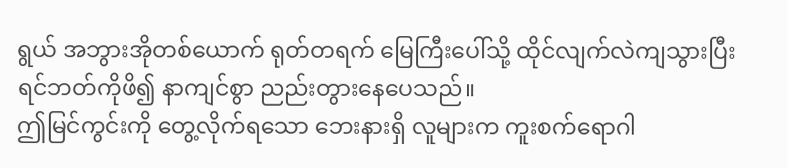ရွယ် အဘွားအိုတစ်ယောက် ရုတ်တရက် မြေကြီးပေါ်သို့ ထိုင်လျက်လဲကျသွားပြီး ရင်ဘတ်ကိုဖိ၍ နာကျင်စွာ ညည်းတွားနေပေသည်။
ဤမြင်ကွင်းကို တွေ့လိုက်ရသော ဘေးနားရှိ လူများက ကူးစက်ရောဂါ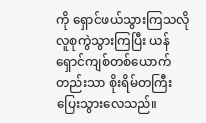ကို ရှောင်ဖယ်သွားကြသလို လူစုကွဲသွားကြပြီး ယန်ရှောင်ကျစ်တစ်ယောက်တည်းသာ စိုးရိမ်တကြီး ပြေးသွားလေသည်။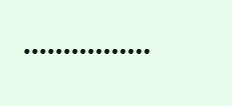••••••••••••••••